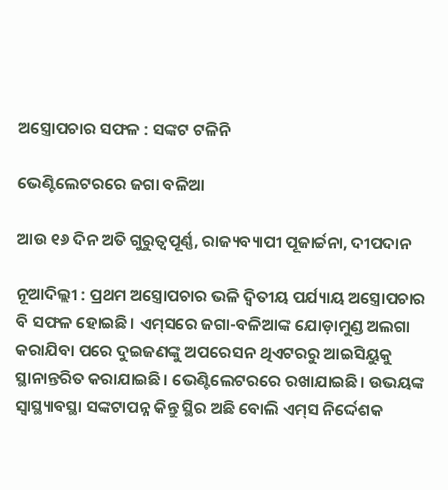ଅସ୍ତ୍ରୋପଚାର ସଫଳ : ସଙ୍କଟ ଟଳିନି

ଭେଣ୍ଟିଲେଟରରେ ଜଗା ବଳିଆ

ଆଉ ୧୬ ଦିନ ଅତି ଗୁରୁତ୍ୱପୂର୍ଣ୍ଣ, ରାଜ୍ୟବ୍ୟାପୀ ପୂଜାର୍ଚ୍ଚନା, ଦୀପଦାନ

ନୂଆଦିଲ୍ଲୀ : ପ୍ରଥମ ଅସ୍ତ୍ରୋପଚାର ଭଳି ଦ୍ୱିତୀୟ ପର୍ଯ୍ୟାୟ ଅସ୍ତ୍ରୋପଚାର ବି ସଫଳ ହୋଇଛି। ଏମ୍‌ସରେ ଜଗା-ବଳିଆଙ୍କ ଯୋଡ଼ାମୁଣ୍ଡ ଅଲଗା କରାଯିବା ପରେ ଦୁଇଜଣଙ୍କୁ ଅପରେସନ ଥିଏଟରରୁ ଆଇସିୟୁକୁ ସ୍ଥାନାନ୍ତରିତ କରାଯାଇଛି। ଭେଣ୍ଟିଲେଟରରେ ରଖାଯାଇଛି। ଉଭୟଙ୍କ ସ୍ୱାସ୍ଥ୍ୟାବସ୍ଥା ସଙ୍କଟାପନ୍ନ କିନ୍ତୁ ସ୍ଥିର ଅଛି ବୋଲି ଏମ୍‌ସ ନିର୍ଦ୍ଦେଶକ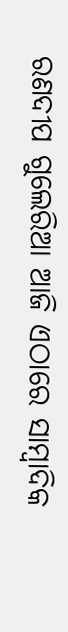ରଣଦୀପ ଗୁଲେରିଆ ଆଜି ଏଠାରେ ସାମ୍ବାଦିକ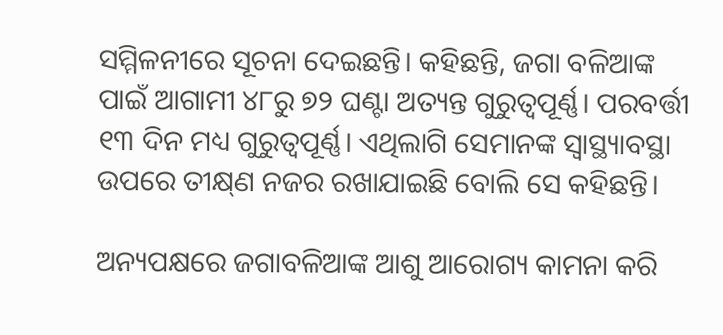ସମ୍ମିଳନୀରେ ସୂଚନା ଦେଇଛନ୍ତି। କହିଛନ୍ତି, ଜଗା ବଳିଆଙ୍କ ପାଇଁ ଆଗାମୀ ୪୮ରୁ ୭୨ ଘଣ୍ଟା ଅତ୍ୟନ୍ତ ଗୁରୁତ୍ୱପୂର୍ଣ୍ଣ। ପରବର୍ତ୍ତୀ ୧୩ ଦିନ ମଧ୍ୟ ଗୁରୁତ୍ୱପୂର୍ଣ୍ଣ। ଏଥିଲାଗି ସେମାନଙ୍କ ସ୍ୱାସ୍ଥ୍ୟାବସ୍ଥା ଉପରେ ତୀକ୍ଷ୍‌ଣ ନଜର ରଖାଯାଇଛି ବୋଲି ସେ କହିଛନ୍ତି।

ଅନ୍ୟପକ୍ଷରେ ଜଗାବଳିଆଙ୍କ ଆଶୁ ଆରୋଗ୍ୟ କାମନା କରି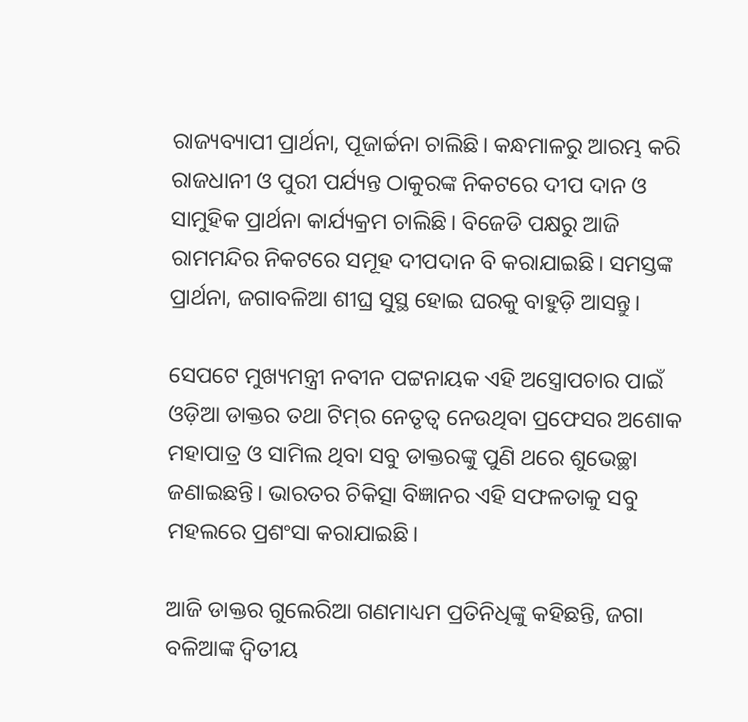ରାଜ୍ୟବ୍ୟାପୀ ପ୍ରାର୍ଥନା, ପୂଜାର୍ଚ୍ଚନା ଚାଲିଛି। କନ୍ଧମାଳରୁ ଆରମ୍ଭ କରି ରାଜଧାନୀ ଓ ପୁରୀ ପର୍ଯ୍ୟନ୍ତ ଠାକୁରଙ୍କ ନିକଟରେ ଦୀପ ଦାନ ଓ ସାମୁହିକ ପ୍ରାର୍ଥନା କାର୍ଯ୍ୟକ୍ରମ ଚାଲିଛି। ବିଜେଡି ପକ୍ଷରୁ ଆଜି ରାମମନ୍ଦିର ନିକଟରେ ସମୂହ ଦୀପଦାନ ବି କରାଯାଇଛି। ସମସ୍ତଙ୍କ ପ୍ରାର୍ଥନା, ଜଗାବଳିଆ ଶୀଘ୍ର ସୁସ୍ଥ ହୋଇ ଘରକୁ ବାହୁଡ଼ି ଆସନ୍ତୁ।

ସେପଟେ ମୁଖ୍ୟମନ୍ତ୍ରୀ ନବୀନ ପଟ୍ଟନାୟକ ଏହି ଅସ୍ତ୍ରୋପଚାର ପାଇଁ ଓଡ଼ିଆ ଡାକ୍ତର ତଥା ଟିମ୍‌ର ନେତୃତ୍ୱ ନେଉଥିବା ପ୍ରଫେସର ଅଶୋକ ମହାପାତ୍ର ଓ ସାମିଲ ଥିବା ସବୁ ଡାକ୍ତରଙ୍କୁ ପୁଣି ଥରେ ଶୁଭେଚ୍ଛା ଜଣାଇଛନ୍ତି। ଭାରତର ଚିକିତ୍ସା ବିଜ୍ଞାନର ଏହି ସଫଳତାକୁ ସବୁ ମହଲରେ ପ୍ରଶଂସା କରାଯାଇଛି।

ଆଜି ଡାକ୍ତର ଗୁଲେରିଆ ଗଣମାଧ୍ୟମ ପ୍ରତିନିଧିଙ୍କୁ କହିଛନ୍ତି, ଜଗା ବଳିଆଙ୍କ ଦ୍ୱିତୀୟ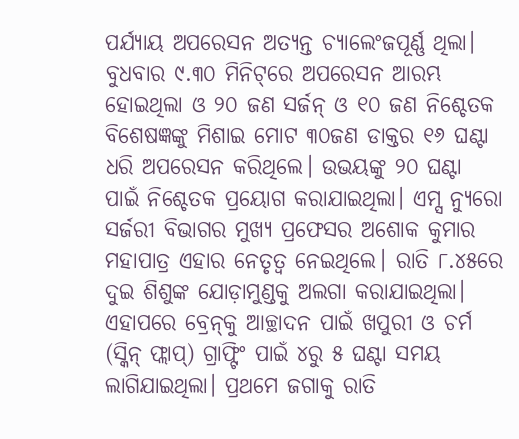ପର୍ଯ୍ୟାୟ ଅପରେସନ ଅତ୍ୟନ୍ତ ଚ୍ୟାଲେଂଜପୂର୍ଣ୍ଣ ଥିଲା। ବୁଧବାର ୯.୩୦ ମିନିଟ୍‌ରେ ଅପରେସନ ଆରମ୍ଭ ହୋଇଥିଲା ଓ ୨୦ ଜଣ ସର୍ଜନ୍‌ ଓ ୧୦ ଜଣ ନିଶ୍ଚେତକ ବିଶେଷଜ୍ଞଙ୍କୁ ମିଶାଇ ମୋଟ ୩୦ଜଣ ଡାକ୍ତର ୧୬ ଘଣ୍ଟା ଧରି ଅପରେସନ କରିଥିଲେ। ଉଭୟଙ୍କୁ ୨୦ ଘଣ୍ଟା ପାଇଁ ନିଶ୍ଚେତକ ପ୍ରୟୋଗ କରାଯାଇଥିଲା। ଏମ୍ସ ନ୍ୟୁରୋ ସର୍ଜରୀ ବିଭାଗର ମୁଖ୍ୟ ପ୍ରଫେସର ଅଶୋକ କୁମାର ମହାପାତ୍ର ଏହାର ନେତୃତ୍ୱ ନେଇଥିଲେ। ରାତି ୮.୪୫ରେ ଦୁଇ ଶିଶୁଙ୍କ ଯୋଡ଼ାମୁଣ୍ଡକୁ ଅଲଗା କରାଯାଇଥିଲା। ଏହାପରେ ବ୍ରେନ୍‌କୁ ଆଚ୍ଛାଦନ ପାଇଁ ଖପୁରୀ ଓ ଚର୍ମ (ସ୍କିନ୍‌ ଫ୍ଲାପ୍‌) ଗ୍ରାଫ୍ଟିଂ ପାଇଁ ୪ରୁ ୫ ଘଣ୍ଟା ସମୟ ଲାଗିଯାଇଥିଲା। ପ୍ରଥମେ ଜଗାକୁ ରାତି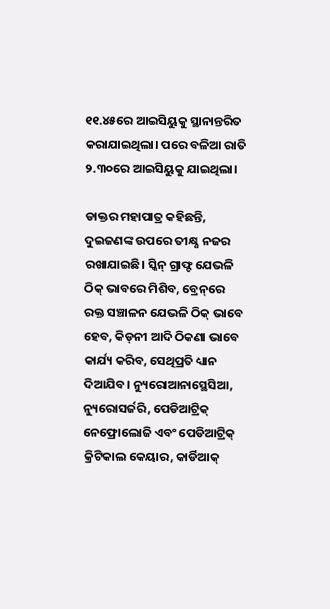୧୧.୪୫ରେ ଆଇସିୟୁକୁ ସ୍ଥାନାନ୍ତରିତ କରାଯାଇଥିଲା। ପରେ ବଳିଆ ରାତି ୨.୩୦ରେ ଆଇସିୟୁକୁ ଯାଇଥିଲା।

ଡାକ୍ତର ମହାପାତ୍ର କହିଛନ୍ତି, ଦୁଇଜଣଙ୍କ ଉପରେ ତୀକ୍ଷ୍ଣ ନଜର ରଖାଯାଇଛି। ସ୍କିନ୍‌ ଗ୍ରାଫ୍ଟ ଯେଭଳି ଠିକ୍‌ ଭାବରେ ମିଶିବ, ବ୍ରେନ୍‌ରେ ରକ୍ତ ସଞ୍ଚାଳନ ଯେଭଳି ଠିକ୍‌ ଭାବେ ହେବ, କିଡ୍‌ନୀ ଆଦି ଠିକଣା ଭାବେ କାର୍ଯ୍ୟ କରିବ, ସେଥିପ୍ରତି ଧ୍ୟାନ ଦିଆଯିବ। ନ୍ୟୁରୋଆନାସ୍ଥେସିଆ, ନ୍ୟୁରୋସର୍ଜରି, ପେଡିଆଟ୍ରିକ୍‌ ନେଫ୍ରୋଲୋଜି ଏବଂ ପେଡିଆଟ୍ରିକ୍‌ କ୍ରିଟିକାଲ କେୟାର, କାର୍ଡିଆକ୍‌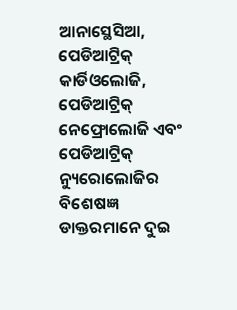ଆନାସ୍ଥେସିଆ, ପେଡିଆଟ୍ରିକ୍‌ କାର୍ଡିଓଲୋଜି, ପେଡିଆଟ୍ରିକ୍‌ ନେଫ୍ରୋଲୋଜି ଏବଂ ପେଡିଆଟ୍ରିକ୍‌ ନ୍ୟୁରୋଲୋଜିର ବିଶେଷଜ୍ଞ ଡାକ୍ତରମାନେ ଦୁଇ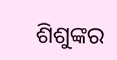ଶିଶୁଙ୍କର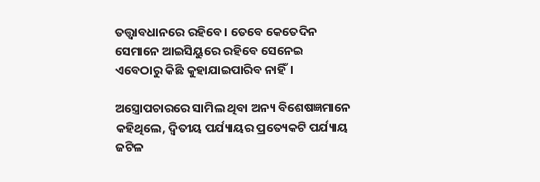ତତ୍ତ୍ୱାବଧାନରେ ରହିବେ। ତେବେ କେତେଦିନ ସେମାନେ ଆଇସିୟୁରେ ରହିବେ ସେନେଇ ଏବେଠାରୁ କିଛି କୁହାଯାଇପାରିବ ନାହିଁ।

ଅସ୍ତ୍ରୋପଚାରରେ ସାମିଲ ଥିବା ଅନ୍ୟ ବିଶେଷଜ୍ଞମାନେ କହିଥିଲେ, ଦ୍ୱିତୀୟ ପର୍ଯ୍ୟାୟର ପ୍ରତ୍ୟେକଟି ପର୍ଯ୍ୟାୟ ଜଟିଳ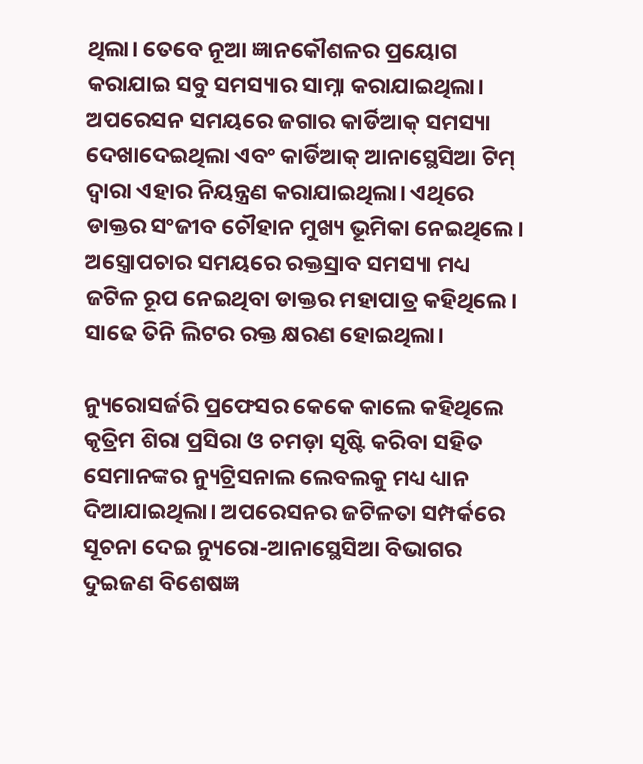ଥିଲା। ତେବେ ନୂଆ ଜ୍ଞାନକୌଶଳର ପ୍ରୟୋଗ କରାଯାଇ ସବୁ ସମସ୍ୟାର ସାମ୍ନା କରାଯାଇଥିଲା। ଅପରେସନ ସମୟରେ ଜଗାର କାର୍ଡିଆକ୍‌ ସମସ୍ୟା ଦେଖାଦେଇଥିଲା ଏବଂ କାର୍ଡିଆକ୍‌ ଆନାସ୍ଥେସିଆ ଟିମ୍‌ ଦ୍ୱାରା ଏହାର ନିୟନ୍ତ୍ରଣ କରାଯାଇଥିଲା। ଏଥିରେ ଡାକ୍ତର ସଂଜୀବ ଚୌହାନ ମୁଖ୍ୟ ଭୂମିକା ନେଇଥିଲେ। ଅସ୍ତ୍ରୋପଚାର ସମୟରେ ରକ୍ତସ୍ରାବ ସମସ୍ୟା ମଧ୍ୟ ଜଟିଳ ରୂପ ନେଇଥିବା ଡାକ୍ତର ମହାପାତ୍ର କହିଥିଲେ। ସାଢେ ତିନି ଲିଟର ରକ୍ତ କ୍ଷରଣ ହୋଇଥିଲା।

ନ୍ୟୁରୋସର୍ଜରି ପ୍ରଫେସର କେକେ କାଲେ କହିଥିଲେ କୃତ୍ରିମ ଶିରା ପ୍ରସିରା ଓ ଚମଡ଼ା ସୃଷ୍ଟି କରିବା ସହିତ ସେମାନଙ୍କର ନ୍ୟୁଟ୍ରିସନାଲ ଲେବଲକୁ ମଧ୍ୟ ଧ୍ୟାନ ଦିଆଯାଇଥିଲା। ଅପରେସନର ଜଟିଳତା ସମ୍ପର୍କରେ ସୂଚନା ଦେଇ ନ୍ୟୁରୋ-ଆନାସ୍ଥେସିଆ ବିଭାଗର ଦୁଇଜଣ ବିଶେଷଜ୍ଞ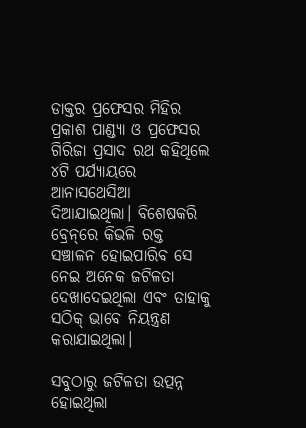ଡାକ୍ତର ପ୍ରଫେସର ମିହିର ପ୍ରକାଶ ପାଣ୍ଡ୍ୟା ଓ ପ୍ରଫେସର ଗିରିଜା ପ୍ରସାଦ ରଥ କହିଥିଲେ ୪ଟି ପର୍ଯ୍ୟାୟରେ ଆନାସଥେସିଆ ଦିଆଯାଇଥିଲା। ବିଶେଷକରି ବ୍ରେନ୍‌ରେ କିଭଳି ରକ୍ତ ସଞ୍ଚାଳନ ହୋଇପାରିବ ସେ ନେଇ ଅନେକ ଜଟିଳତା ଦେଖାଦେଇଥିଲା ଏବଂ ତାହାକୁ ସଠିକ୍‌ ଭାବେ ନିୟନ୍ତ୍ରଣ କରାଯାଇଥିଲା।

ସବୁଠାରୁ ଜଟିଳତା ଉତ୍ପନ୍ନ ହୋଇଥିଲା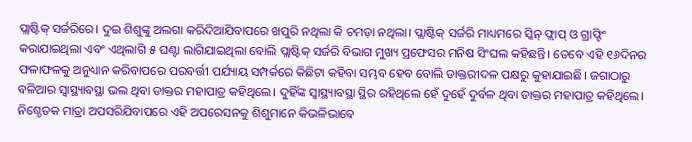ପ୍ଲାଷ୍ଟିକ୍‌ ସର୍ଜରିରେ। ଦୁଇ ଶିଶୁଙ୍କୁ ଅଲଗା କରିଦିଆଯିବାପରେ ଖପୁରି ନଥିଲା କି ଚମଡ଼ା ନଥିଲା। ପ୍ଲାଷ୍ଟିକ୍‌ ସର୍ଜରି ମାଧ୍ୟମରେ ସ୍କିନ୍‌ ଫ୍ଲାପ୍‌ ଓ ଗ୍ରାଫ୍ଟିଂ କରାଯାଇଥିଲା ଏବଂ ଏଥିଲାଗି ୫ ଘଣ୍ଟା ଲାଗିଯାଇଥିଲା ବୋଲି ପ୍ଲାଷ୍ଟିକ୍‌ ସର୍ଜରି ବିଭାଗ ମୁଖ୍ୟ ପ୍ରଫେସର ମନିଷ ସିଂଘଲ କହିଛନ୍ତି। ତେବେ ଏହି ୧୬ଦିନର ଫଳାଫଳକୁ ଅନୁଧ୍ୟାନ କରିବାପରେ ପରବର୍ତ୍ତୀ ପର୍ଯ୍ୟାୟ ସମ୍ପର୍କରେ କିଛିଟା କହିବା ସମ୍ଭବ ହେବ ବୋଲି ଡାକ୍ତରୀଦଳ ପକ୍ଷରୁ କୁହାଯାଇଛି। ଜଗାଠାରୁ ବଳିଆର ସ୍ୱାସ୍ଥ୍ୟାବସ୍ଥା ଭଲ ଥିବା ଡାକ୍ତର ମହାପାତ୍ର କହିଥିଲେ। ଦୁହିଁଙ୍କ ସ୍ୱାସ୍ଥ୍ୟାବସ୍ଥା ସ୍ଥିର ରହିଥିଲେ ହେଁ ଦୁହେଁ ଦୁର୍ବଳ ଥିବା ଡାକ୍ତର ମହାପାତ୍ର କହିଥିଲେ। ନିଶ୍ଚେତକ ମାତ୍ରା ଅପସରିଯିବାପରେ ଏହି ଅପରେସନକୁ ଶିଶୁମାନେ କିଭଳିଭାବେ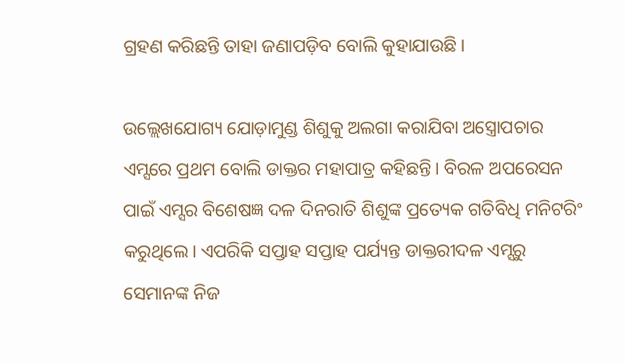ଗ୍ରହଣ କରିଛନ୍ତି ତାହା ଜଣାପଡ଼ିବ ବୋଲି କୁହାଯାଉଛି।

ଉଲ୍ଲେଖଯୋଗ୍ୟ ଯୋଡ଼ାମୁଣ୍ଡ ଶିଶୁକୁ ଅଲଗା କରାଯିବା ଅସ୍ତ୍ରୋପଚାର ଏମ୍ସରେ ପ୍ରଥମ ବୋଲି ଡାକ୍ତର ମହାପାତ୍ର କହିଛନ୍ତି। ବିରଳ ଅପରେସନ ପାଇଁ ଏମ୍ସର ବିଶେଷଜ୍ଞ ଦଳ ଦିନରାତି ଶିଶୁଙ୍କ ପ୍ରତ୍ୟେକ ଗତିବିଧି ମନିଟରିଂ କରୁଥିଲେ। ଏପରିକି ସପ୍ତାହ ସପ୍ତାହ ପର୍ଯ୍ୟନ୍ତ ଡାକ୍ତରୀଦଳ ଏମ୍ସରୁ ସେମାନଙ୍କ ନିଜ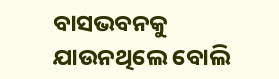ବାସଭବନକୁ ଯାଉନଥିଲେ ବୋଲି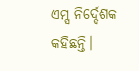ଏମ୍ସ ନିର୍ଦ୍ଦେଶକ କହିଛନ୍ତି।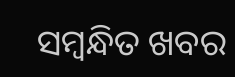ସମ୍ବନ୍ଧିତ ଖବର